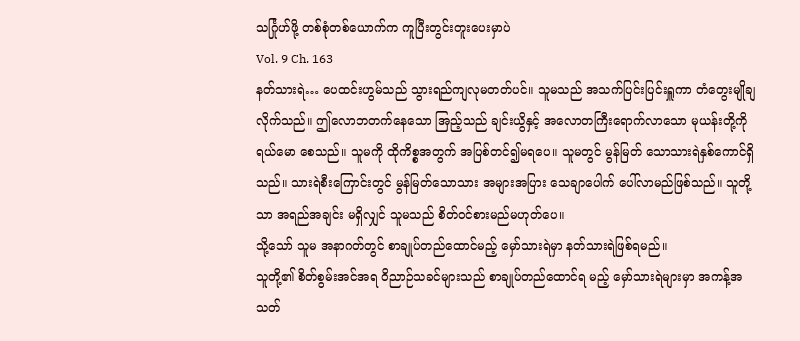သင်္ဂြုဟ်ဖို့ တစ်စုံတစ်ယောက်က ကူပြီးတွင်းတူးပေးမှာပဲ
Vol. 9 Ch. 163
နတ်သားရဲ… ပေထင်းဟွမ်သည် သွားရည်ကျလုမတတ်ပင်။ သူမသည် အသက်ပြင်းပြင်းရှူကာ တံတွေးမျိုချလိုက်သည်။ ဤလောဘတက်နေသော အြည့်သည် ချင်းယွိနှင့် အလောတကြီးရောက်လာသော မုယန်းတို့ကို ရယ်မော စေသည်။ သူမကို ထိုကိစ္စအတွက် အပြစ်တင်၍မရပေ။ သူမတွင် မွန်မြတ် သောသားရဲနှစ်ကောင်ရှိသည်။ သားရဲစီးကြောင်းတွင် မွန်မြတ်သောသား အများအပြား သေချာပေါက် ပေါ်လာမည်ဖြစ်သည်။ သူတို့သာ အရည်အချင်း မရှိလျှင် သူမသည် စိတ်ဝင်စားမည်မဟုတ်ပေ။
သို့သော် သူမ အနာဂတ်တွင် စာချုပ်တည်ထောင်မည့် မှော်သားရဲမှာ နတ်သားရဲဖြစ်ရမည်။
သူတို့၏ စိတ်စွမ်းအင်အရ ဝိညာဉ်သခင်များသည် စာချုပ်တည်ထောင်ရ မည့် မှော်သားရဲများမှာ အကန့်အသတ်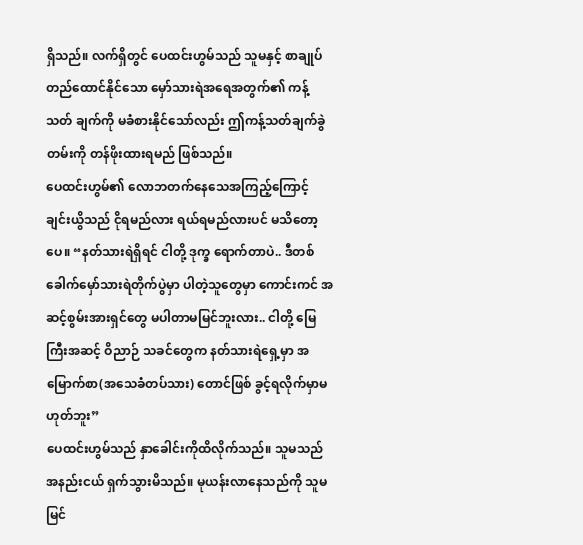ရှိသည်။ လက်ရှိတွင် ပေထင်းဟွမ်သည် သူမနှင့် စာချုပ်တည်ထောင်နိုင်သော မှော်သားရဲအရေအတွက်၏ ကန့်သတ် ချက်ကို မခံစားနိုင်သော်လည်း ဤကန့်သတ်ချက်ခွဲတမ်းကို တန်ဖိုးထားရမည် ဖြစ်သည်။
ပေထင်းဟွမ်၏ လောဘတက်နေသေအကြည့်ကြောင့် ချင်းယွိသည် ငိုရမည်လား ရယ်ရမည်လားပင် မသိတော့ပေ။ “နတ်သားရဲရှိရင် ငါတို့ ဒုက္ခ ရောက်တာပဲ.. ဒီတစ်ခေါက်မှော်သားရဲတိုက်ပွဲမှာ ပါတဲ့သူတွေမှာ ကောင်းကင် အဆင့်စွမ်းအားရှင်တွေ မပါတာမမြင်ဘူးလား.. ငါတို့ မြေကြီးအဆင့် ဝိညာဉ် သခင်တွေက နတ်သားရဲရှေ့မှာ အမြောက်စာ(အသေခံတပ်သား) တောင်ဖြစ် ခွင့်ရလိုက်မှာမဟုတ်ဘူး”
ပေထင်းဟွမ်သည် နှာခေါင်းကိုထိလိုက်သည်။ သူမသည် အနည်းငယ် ရှက်သွားမိသည်။ မုယန်းလာနေသည်ကို သူမ မြင်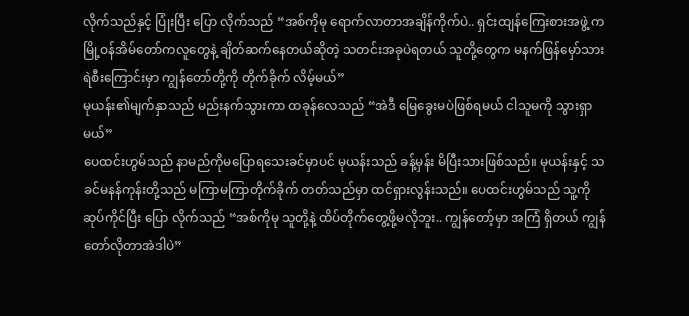လိုက်သည်နှင့် ပြုံးပြီး ပြော လိုက်သည် “အစ်ကိုမု ရောက်လာတာအချိန်ကိုက်ပဲ.. ရှင်းထျန်ကြေးစားအဖွဲ့ က မြို့ဝန်အိမ်တော်ကလူတွေနဲ့ ချိတ်ဆက်နေတယ်ဆိုတဲ့ သတင်းအခုပဲရတယ် သူတို့တွေက မနက်ဖြန်မှော်သားရဲစီးကြောင်းမှာ ကျွန်တော်တို့ကို တိုက်ခိုက် လိမ့်မယ်”
မုယန်း၏မျက်နှာသည် မည်းနက်သွားကာ ထခုန်လေသည် “အဲဒီ မြေခွေးမပဲဖြစ်ရမယ် ငါသူမကို သွားရှာမယ်”
ပေထင်းဟွမ်သည် နာမည်ကိုမပြောရသေးခင်မှာပင် မုယန်းသည် ခန့်မှန်း မိပြီးသားဖြစ်သည်။ မုယန်းနှင့် သခင်မနန်ကုန်းတို့သည် မကြာမကြာတိုက်ခိုက် တတ်သည်မှာ ထင်ရှားလွန်းသည်။ ပေထင်းဟွမ်သည် သူ့ကို ဆုပ်ကိုင်ပြီး ပြော လိုက်သည် “အစ်ကိုမု သူတို့နဲ့ ထိပ်တိုက်တွေ့ဖို့မလိုဘူး.. ကျွန်တော့်မှာ အကြံ ရှိတယ် ကျွန်တော်လိုတာအဲဒါပဲ”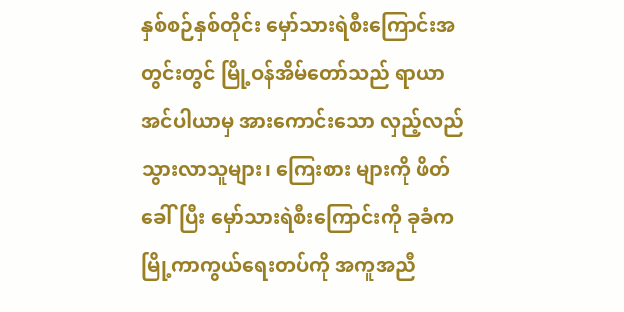နှစ်စဉ်နှစ်တိုင်း မှော်သားရဲစီးကြောင်းအတွင်းတွင် မြို့ဝန်အိမ်တော်သည် ရာယာအင်ပါယာမှ အားကောင်းသော လှည့်လည်သွားလာသူများ၊ ကြေးစား များကို ဖိတ်ခေါ်ပြီး မှော်သားရဲစီးကြောင်းကို ခုခံက မြို့ကာကွယ်ရေးတပ်ကို အကူအညီ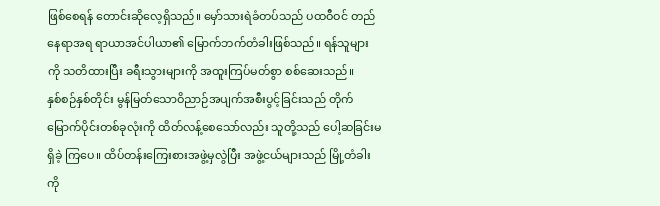ဖြစ်စေရန် တောင်းဆိုလေ့ရှိသည်။ မှော်သားရဲခံတပ်သည် ပထဝီဝင် တည်နေရာအရ ရာယာအင်ပါယာ၏ မြောက်ဘက်တံခါးဖြစ်သည်။ ရန်သူများ ကို သတိထားပြီး ခရီးသွားများကို အထူးကြပ်မတ်စွာ စစ်ဆေးသည်။
နှစ်စဉ်နှစ်တိုင်း မွန်မြတ်သောဝိညာဉ်အပျက်အစီးပွင့်ခြင်းသည် တိုက် မြောက်ပိုင်းတစ်ခုလုံးကို ထိတ်လန့်စေသော်လည်း သူတို့သည် ပေါ့ဆခြင်းမရှိခဲ့ ကြပေ။ ထိပ်တန်းကြေးစားအဖွဲ့မှလွဲပြီး အဖွဲ့ငယ်များသည် မြို့တံခါးကို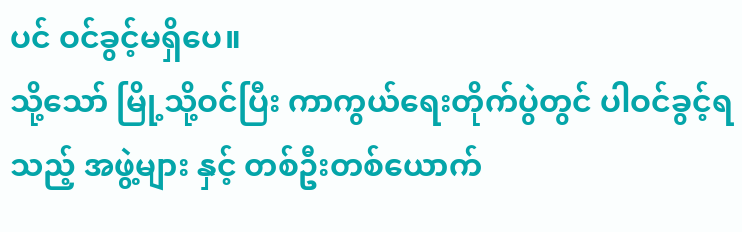ပင် ဝင်ခွင့်မရှိပေ။
သို့သော် မြို့သို့ဝင်ပြီး ကာကွယ်ရေးတိုက်ပွဲတွင် ပါဝင်ခွင့်ရသည့် အဖွဲ့များ နှင့် တစ်ဦးတစ်ယောက်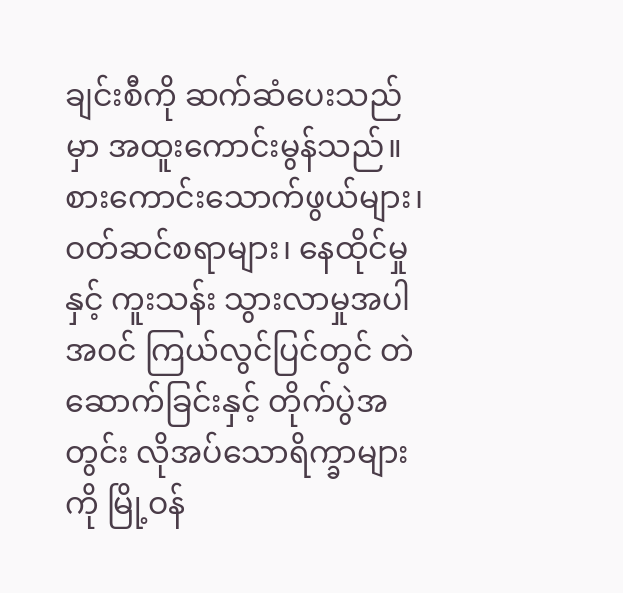ချင်းစီကို ဆက်ဆံပေးသည်မှာ အထူးကောင်းမွန်သည်။ စားကောင်းသောက်ဖွယ်များ၊ ဝတ်ဆင်စရာများ၊ နေထိုင်မှုနှင့် ကူးသန်း သွားလာမှုအပါအဝင် ကြယ်လွင်ပြင်တွင် တဲဆောက်ခြင်းနှင့် တိုက်ပွဲအတွင်း လိုအပ်သောရိက္ခာများကို မြို့ဝန်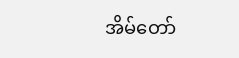အိမ်တော်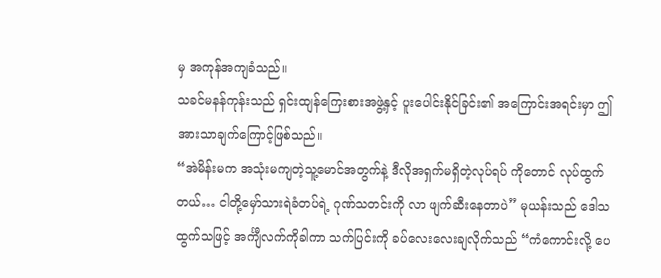မှ အကုန်အကျခံသည်။
သခင်မနန်ကုန်းသည် ရှင်းထျန်ကြေးစားအဖွဲ့နှင့် ပူးပေါင်းနိုင်ခြင်း၏ အကြောင်းအရင်းမှာ ဤအားသာချက်ကြောင့်ဖြစ်သည်။
“အဲမိန်းမက အသုံးမကျတဲ့သူ့မောင်အတွက်နဲ့ ဒီလိုအရှက်မရှိတဲ့လုပ်ရပ် ကိုတောင် လုပ်ထွက်တယ်… ငါတို့မှော်သားရဲခံတပ်ရဲ့ ဂုဏ်သတင်းကို လာ ဖျက်ဆီးနေတာပဲ” မုယန်းသည် ဒေါသထွက်သဖြင့် အင်္ကျီလက်ကိုခါကာ သက်ပြင်းကို ခပ်လေးလေးချလိုက်သည် “ကံကောင်းလို့ ပေ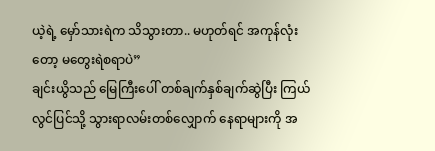ယဲ့ရဲ့ မှော်သားရဲက သိသွားတာ.. မဟုတ်ရင် အကုန်လုံးတော့ မတွေးရဲစရာပဲ”
ချင်းယွိသည် မြေကြီးပေါ် တစ်ချက်နှစ်ချက်ဆွဲပြီး ကြယ်လွင်ပြင်သို့ သွားရာလမ်းတစ်လျှောက် နေရာများကို အ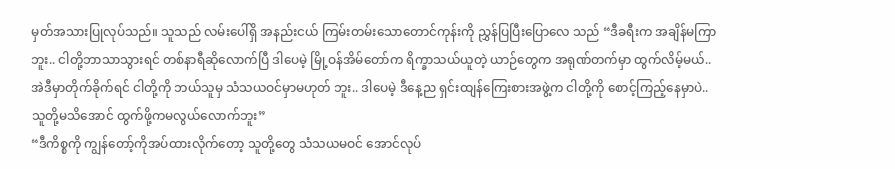မှတ်အသားပြုလုပ်သည်။ သူသည် လမ်းပေါ်ရှိ အနည်းငယ် ကြမ်းတမ်းသောတောင်ကုန်းကို ညွှန်ပြပြီးပြောလေ သည် “ဒီခရီးက အချိန်မကြာဘူး.. ငါတို့ဘာသာသွားရင် တစ်နာရီဆိုလောက်ပြီ ဒါပေမဲ့ မြို့ဝန်အိမ်တော်က ရိက္ခာသယ်ယူတဲ့ ယာဉ်တွေက အရုဏ်တက်မှာ ထွက်လိမ့်မယ်.. အဲဒီမှာတိုက်ခိုက်ရင် ငါတို့ကို ဘယ်သူမှ သံသယဝင်မှာမဟုတ် ဘူး.. ဒါပေမဲ့ ဒီနေ့ည ရှင်းထျန်ကြေးစားအဖွဲ့က ငါတို့ကို စောင့်ကြည့်နေမှာပဲ.. သူတို့မသိအောင် ထွက်ဖို့ကမလွယ်လောက်ဘူး”
“ဒီကိစ္စကို ကျွန်တော့်ကိုအပ်ထားလိုက်တော့ သူတို့တွေ သံသယမဝင် အောင်လုပ်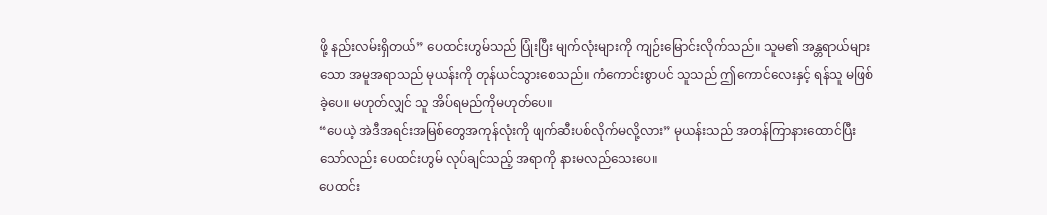ဖို့ နည်းလမ်းရှိတယ်” ပေထင်းဟွမ်သည် ပြုံးပြီး မျက်လုံးများကို ကျဉ်းမြောင်းလိုက်သည်။ သူမ၏ အန္တရာယ်များသော အမူအရာသည် မုယန်းကို တုန်ယင်သွားစေသည်။ ကံကောင်းစွာပင် သူသည် ဤကောင်လေးနှင့် ရန်သူ မဖြစ်ခဲ့ပေ။ မဟုတ်လျှင် သူ အိပ်ရမည်ကိုမဟုတ်ပေ။
“ပေယဲ့ အဲဒီအရင်းအမြစ်တွေအကုန်လုံးကို ဖျက်ဆီးပစ်လိုက်မလို့လား” မုယန်းသည် အတန်ကြာနားထောင်ပြီးသော်လည်း ပေထင်းဟွမ် လုပ်ချင်သည့် အရာကို နားမလည်သေးပေ။
ပေထင်း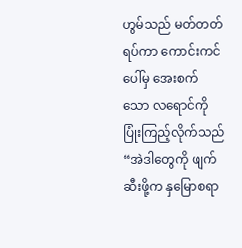ဟွမ်သည် မတ်တတ်ရပ်ကာ ကောင်းကင်ပေါ်မှ အေးစက်သော လရောင်ကို ပြုံးကြည့်လိုက်သည် “အဲဒါတွေကို ဖျက်ဆီးဖို့က နှမြောစရာ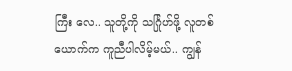ကြီး လေ.. သူတို့ကို သင်္ဂြုဟ်ဖို့ လူတစ်ယောက်က ကူညီပါလိမ့်မယ်.. ကျွန်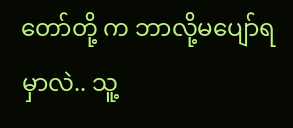တော်တို့ က ဘာလို့မပျော်ရမှာလဲ.. သူ့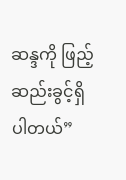ဆန္ဒကို ဖြည့်ဆည်းခွင့်ရှိပါတယ်”